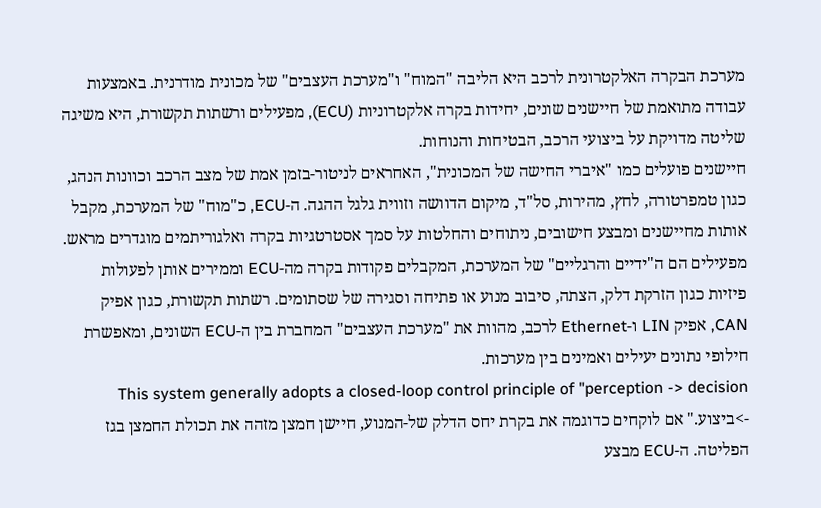מערכת הבקרה האלקטרונית לרכב היא הליבה "המוח" ו"מערכת העצבים" של מכונית מודרנית. באמצעות עבודה מתואמת של חיישנים שונים, יחידות בקרה אלקטרוניות (ECU), מפעילים ורשתות תקשורת, היא משיגה שליטה מדויקת על ביצועי הרכב, הבטיחות והנוחות.
חיישנים פועלים כמו "איברי החישה של המכונית", האחראים לניטור-בזמן אמת של מצב הרכב וכוונות הנהג, כגון טמפרטורה, לחץ, מהירות, סל"ד, מיקום הדוושה וזווית גלגל ההגה. ה-ECU, כ"מוח" של המערכת, מקבל אותות מחיישנים ומבצע חישובים, ניתוחים והחלטות על סמך אסטרטגיות בקרה ואלגוריתמים מוגדרים מראש. מפעילים הם ה"ידיים והרגליים" של המערכת, המקבלים פקודות בקרה מה-ECU וממירים אותן לפעולות פיזיות כגון הזרקת דלק, הצתה, סיבוב מנוע או פתיחה וסגירה של שסתומים. רשתות תקשורת, כגון אפיק CAN, אפיק LIN ו-Ethernet לרכב, מהוות את "מערכת העצבים" המחברת בין ה-ECU השונים, ומאפשרת חילופי נתונים יעילים ואמינים בין מערכות.
This system generally adopts a closed-loop control principle of "perception -> decision ->ביצוע." אם לוקחים כדוגמה את בקרת יחס הדלק של-המנוע, חיישן חמצן מזהה את תכולת החמצן בגז הפליטה. ה-ECU מבצע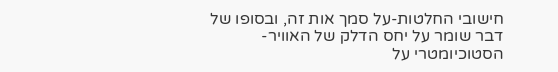חישובי החלטות-על סמך אות זה, ובסופו של דבר שומר על יחס הדלק של האוויר-הסטוכיומטרי על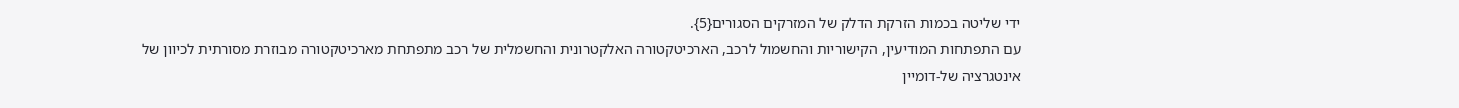ידי שליטה בכמות הזרקת הדלק של המזרקים הסגורים{5}.
עם התפתחות המודיעין, הקישוריות והחשמול לרכב, הארכיטקטורה האלקטרונית והחשמלית של רכב מתפתחת מארכיטקטורה מבוזרת מסורתית לכיוון של אינטגרציה של-דומיין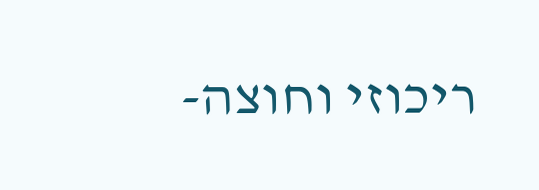ריכוזי וחוצה-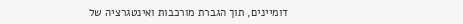דומיינים, תוך הגברת מורכבות ואינטגרציה של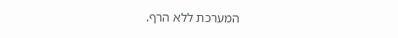המערכת ללא הרף.